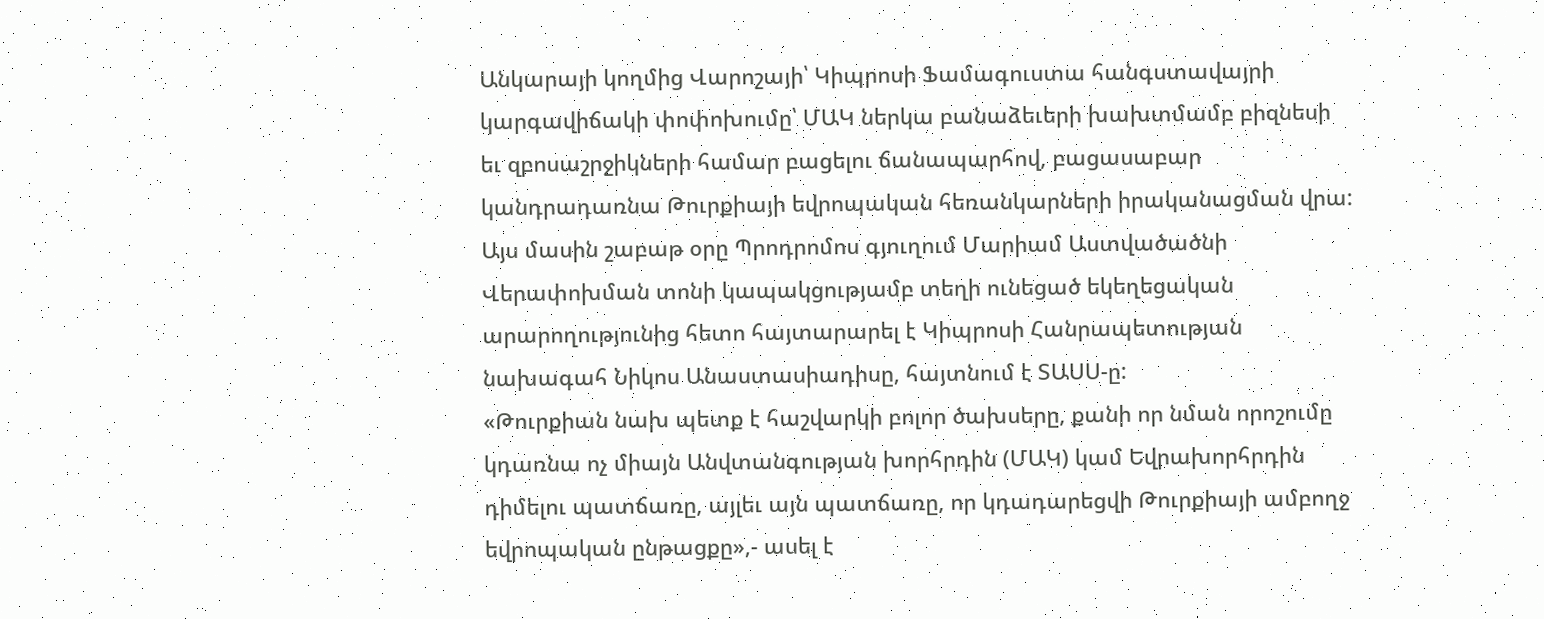Անկարայի կողմից Վարոշայի՝ Կիպրոսի Ֆամագուստա հանգստավայրի կարգավիճակի փոփոխումը՝ ՄԱԿ ներկա բանաձեւերի խախտմամբ բիզնեսի եւ զբոսաշրջիկների համար բացելու ճանապարհով, բացասաբար կանդրադառնա Թուրքիայի եվրոպական հեռանկարների իրականացման վրա: Այս մասին շաբաթ օրը Պրոդրոմոս գյուղում Մարիամ Աստվածածնի Վերափոխման տոնի կապակցությամբ տեղի ունեցած եկեղեցական արարողությունից հետո հայտարարել է Կիպրոսի Հանրապետության նախագահ Նիկոս Անաստասիադիսը, հայտնում է ՏԱՍՍ-ը:
«Թուրքիան նախ պետք է հաշվարկի բոլոր ծախսերը, քանի որ նման որոշումը կդառնա ոչ միայն Անվտանգության խորհրդին (ՄԱԿ) կամ Եվրախորհրդին դիմելու պատճառը, այլեւ այն պատճառը, որ կդադարեցվի Թուրքիայի ամբողջ եվրոպական ընթացքը»,- ասել է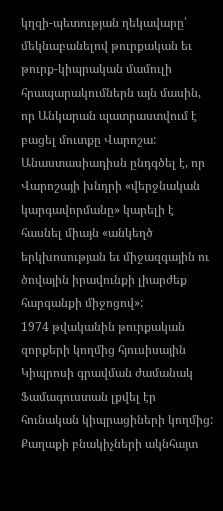կղզի-պետության ղեկավարը՝ մեկնաբանելով թուրքական եւ թուրք-կիպրական մամուլի հրապարակումներն այն մասին, որ Անկարան պատրաստվում է բացել մուտքը Վարոշա:
Անաստասիադիսն ընդգծել է, որ Վարոշայի խնդրի «վերջնական կարգավորմանը» կարելի է հասնել միայն «անկեղծ երկխոսության եւ միջազգային ու ծովային իրավունքի լիարժեք հարգանքի միջոցով»:
1974 թվականին թուրքական զորքերի կողմից հյուսիսային Կիպրոսի գրավման ժամանակ Ֆամագուստան լքվել էր հունական կիպրացիների կողմից: Քաղաքի բնակիչների ակնհայտ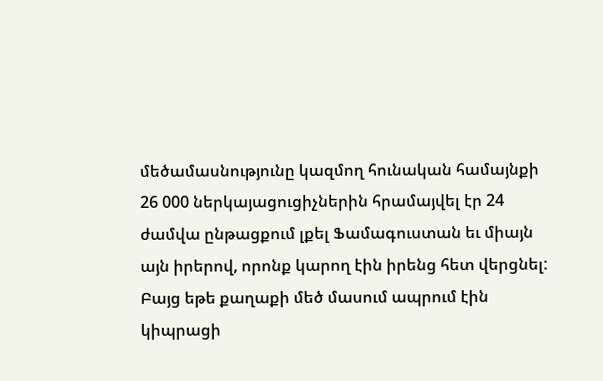մեծամասնությունը կազմող հունական համայնքի 26 000 ներկայացուցիչներին հրամայվել էր 24 ժամվա ընթացքում լքել Ֆամագուստան եւ միայն այն իրերով, որոնք կարող էին իրենց հետ վերցնել: Բայց եթե քաղաքի մեծ մասում ապրում էին կիպրացի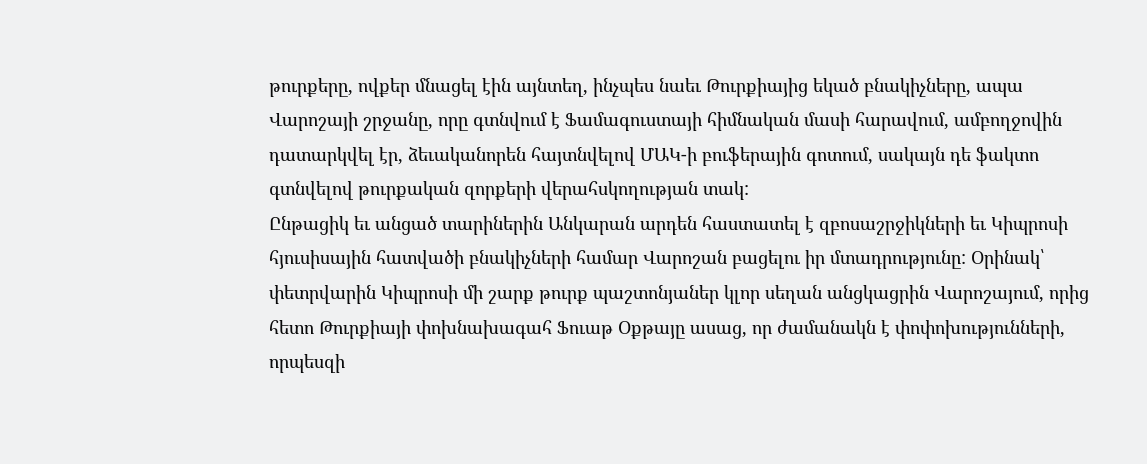թուրքերը, ովքեր մնացել էին այնտեղ, ինչպես նաեւ Թուրքիայից եկած բնակիչները, ապա Վարոշայի շրջանը, որը գտնվում է Ֆամագուստայի հիմնական մասի հարավում, ամբողջովին դատարկվել էր, ձեւականորեն հայտնվելով ՄԱԿ-ի բուֆերային գոտում, սակայն դե ֆակտո գտնվելով թուրքական զորքերի վերահսկողության տակ:
Ընթացիկ եւ անցած տարիներին Անկարան արդեն հաստատել է զբոսաշրջիկների եւ Կիպրոսի հյուսիսային հատվածի բնակիչների համար Վարոշան բացելու իր մտադրությունը: Օրինակ՝ փետրվարին Կիպրոսի մի շարք թուրք պաշտոնյաներ կլոր սեղան անցկացրին Վարոշայում, որից հետո Թուրքիայի փոխնախագահ Ֆուաթ Օքթայը ասաց, որ ժամանակն է փոփոխությունների, որպեսզի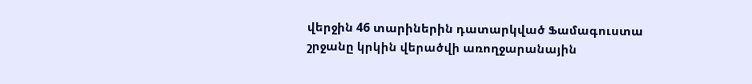վերջին 46 տարիներին դատարկված Ֆամագուստա շրջանը կրկին վերածվի առողջարանային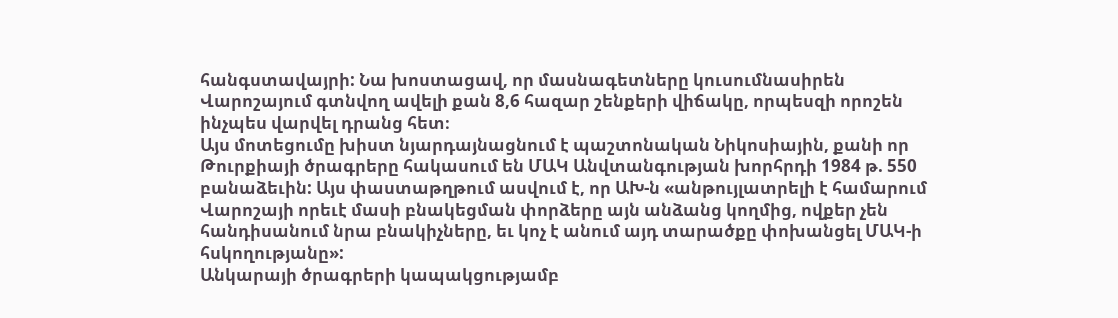հանգստավայրի: Նա խոստացավ, որ մասնագետները կուսումնասիրեն Վարոշայում գտնվող ավելի քան 8,6 հազար շենքերի վիճակը, որպեսզի որոշեն ինչպես վարվել դրանց հետ։
Այս մոտեցումը խիստ նյարդայնացնում է պաշտոնական Նիկոսիային, քանի որ Թուրքիայի ծրագրերը հակասում են ՄԱԿ Անվտանգության խորհրդի 1984 թ. 550 բանաձեւին: Այս փաստաթղթում ասվում է, որ ԱԽ-ն «անթույլատրելի է համարում Վարոշայի որեւէ մասի բնակեցման փորձերը այն անձանց կողմից, ովքեր չեն հանդիսանում նրա բնակիչները, եւ կոչ է անում այդ տարածքը փոխանցել ՄԱԿ-ի հսկողությանը»:
Անկարայի ծրագրերի կապակցությամբ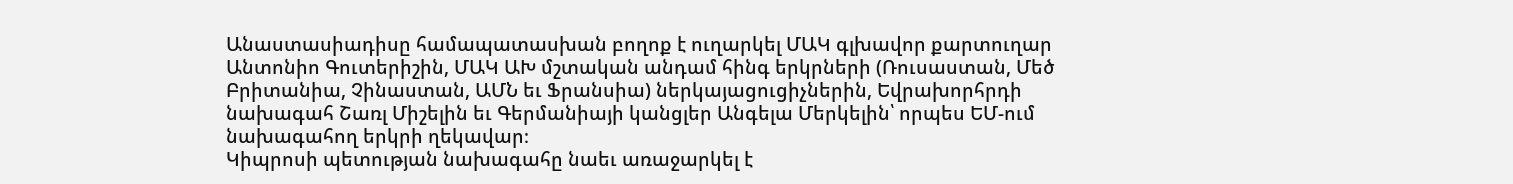Անաստասիադիսը համապատասխան բողոք է ուղարկել ՄԱԿ գլխավոր քարտուղար Անտոնիո Գուտերիշին, ՄԱԿ ԱԽ մշտական անդամ հինգ երկրների (Ռուսաստան, Մեծ Բրիտանիա, Չինաստան, ԱՄՆ եւ Ֆրանսիա) ներկայացուցիչներին, Եվրախորհրդի նախագահ Շառլ Միշելին եւ Գերմանիայի կանցլեր Անգելա Մերկելին՝ որպես ԵՄ-ում նախագահող երկրի ղեկավար։
Կիպրոսի պետության նախագահը նաեւ առաջարկել է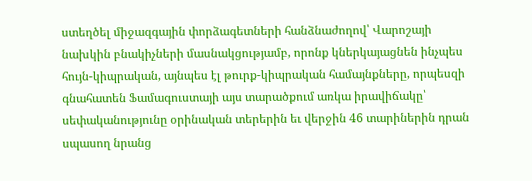ստեղծել միջազգային փորձագետների հանձնաժողով՝ Վարոշայի նախկին բնակիչների մասնակցությամբ, որոնք կներկայացնեն ինչպես հույն-կիպրական, այնպես էլ թուրք-կիպրական համայնքները, որպեսզի գնահատեն Ֆամագուստայի այս տարածքում առկա իրավիճակը՝ սեփականությունը օրինական տերերին եւ վերջին 46 տարիներին դրան սպասող նրանց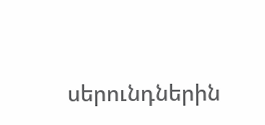սերունդներին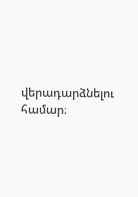վերադարձնելու համար։